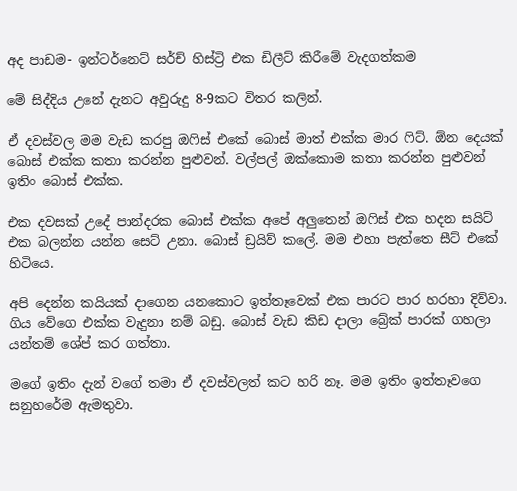අද පාඩම- ඉන්ටර්නෙට් සර්ච් හිස්ට්‍රි එක ඩිලීට් කිරීමේ වැදගත්කම

මේ සිද්දිය උනේ දැනට අවුරුදු 8-9කට විතර කලින්.

ඒ දවස්වල මම වැඩ කරපු ඔෆිස් එකේ බොස් මාත් එක්ක මාර ෆිට්. ඕන දෙයක් බොස් එක්ක කතා කරන්න පුළුවන්. වල්පල් ඔක්කොම කතා කරන්න පුළුවන් ඉතිං බොස් එක්ක.

එක දවසක් උදේ පාන්දරක බොස් එක්ක අපේ අලුතෙන් ඔෆිස් එක හදන සයිට් එක බලන්න යන්න සෙට් උනා. බොස් ඩ්‍රයිව් කලේ. මම එහා පැත්තෙ සීට් එකේ හිටියෙ.

අපි දෙන්න කයියක් දාගෙන යනකොට ඉත්තෑවෙක් එක පාරට පාර හරහා දිව්වා. ගිය වේගෙ එක්ක වැදුනා නම් බඩු. බොස් වැඩ කිඩ දාලා බ්‍රේක් පාරක් ගහලා යන්තම් ශේප් කර ගත්තා.

මගේ ඉතිං දැන් වගේ තමා ඒ දවස්වලත් කට හරි නෑ. මම ඉතිං ඉත්තෑවගෙ සනුහරේම ඇමතුවා.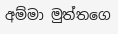අම්මා මුත්තගෙ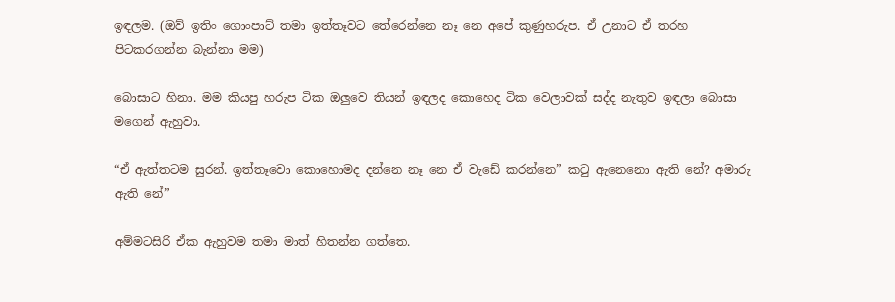ඉඳලම. (ඔව් ඉතිං ගොංපාට් තමා ඉත්තෑවට තේරෙන්නෙ නෑ නෙ අපේ කුණුහරුප. ඒ උනාට ඒ තරහ පිටකරගන්න බැන්නා මම)

බොසාට හිනා. මම කියපු හරුප ටික ඔලුවෙ තියන් ඉඳලද කොහෙද ටික වෙලාවක් සද්ද නැතුව ඉඳලා බොසා මගෙන් ඇහුවා.

“ඒ ඇත්තටම සුරන්. ඉත්තෑවො කොහොමද දන්නෙ නෑ නෙ ඒ වැඩේ කරන්නෙ” කටු ඇනෙනො ඇති නේ? අමාරු ඇති නේ”

අම්මටසිරි ඒක ඇහුවම තමා මාත් හිතන්න ගත්තෙ.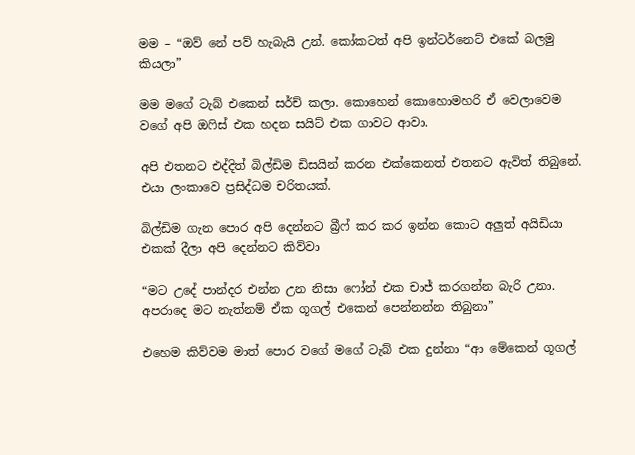මම – “ඔව් නේ පව් හැබැයි උන්. කෝකටත් අපි ඉන්ටර්නෙට් එකේ බලමු කියලා”

මම මගේ ටැබ් එකෙන් සර්ච් කලා. කොහෙන් කොහොමහරි ඒ වෙලාවෙම වගේ අපි ඔෆිස් එක හදන සයිට් එක ගාවට ආවා.

අපි එතනට එද්දිත් බිල්ඩිම ඩිසයින් කරන එක්කෙනත් එතනට ඇවිත් තිබුනේ. එයා ලංකාවෙ ප්‍රසිද්ධම චරිතයක්.

බිල්ඩිම ගැන පොර අපි දෙන්නට බ්‍රීෆ් කර කර ඉන්න කොට අලුත් අයිඩියා එකක් දීලා අපි දෙන්නට කිව්වා

“මට උදේ පාන්දර එන්න උන නිසා ෆෝන් එක චාජ් කරගන්න බැරි උනා. අපරාදෙ මට නැත්නම් ඒක ගූගල් එකෙන් පෙන්නන්න තිබුනා”

එහෙම කිව්වම මාත් පොර වගේ මගේ ටැබ් එක දුන්නා “ආ මේකෙන් ගූගල්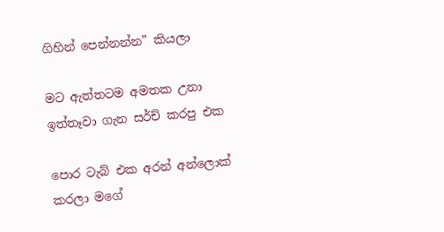ගිහින් පෙන්නන්න” කියලා

මට ඇත්තටම අමතක උනා ඉත්තෑවා ගැන සර්ච් කරපු එක

පොර ටැබ් එක අරන් අන්ලොක් කරලා මගේ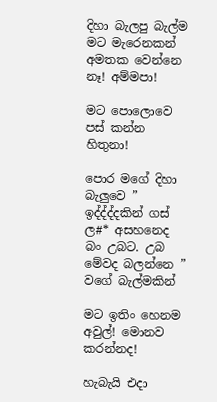දිහා බැලපු බැල්ම මට මැරෙනකන් අමතක වෙන්නෙ නෑ! අම්මපා!

මට පොලොවෙ පස් කන්න හිතුනා!

පොර මගේ දිහා බැලුවෙ ” ඉද්ද්ද්දකින් ගස් ල#* අසහනෙද බං උබට. උබ මේවද බලන්නෙ ” වගේ බැල්මකින්

මට ඉතිං හෙනම අවුල්! මොනව කරන්නද!

හැබැයි එදා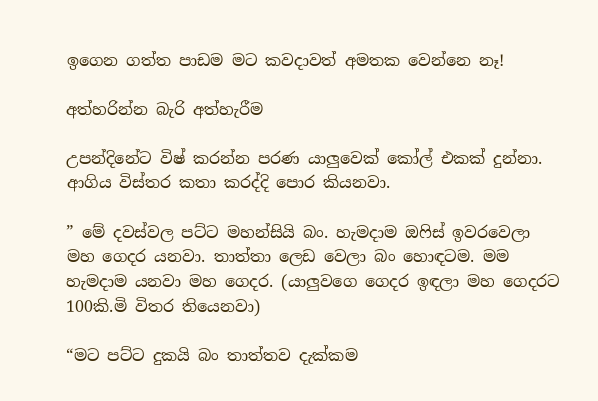ඉගෙන ගත්ත පාඩම මට කවදාවත් අමතක වෙන්නෙ නෑ!

අත්හරින්න බැරි අත්හැරීම

උපන්දිනේට විෂ් කරන්න පරණ යාලුවෙක් කෝල් එකක් දුන්නා. ආගිය විස්තර කතා කරද්දි පොර කියනවා.

” මේ දවස්වල පට්ට මහන්සියි බං. හැමදාම ඔෆිස් ඉවරවෙලා මහ ගෙදර යනවා. තාත්තා ලෙඩ වෙලා බං හොඳටම. මම හැමදාම යනවා මහ ගෙදර. (යාලුවගෙ ගෙදර ඉඳලා මහ ගෙදරට 100කි.මි විතර තියෙනවා)

“මට පට්ට දුකයි බං තාත්තව දැක්කම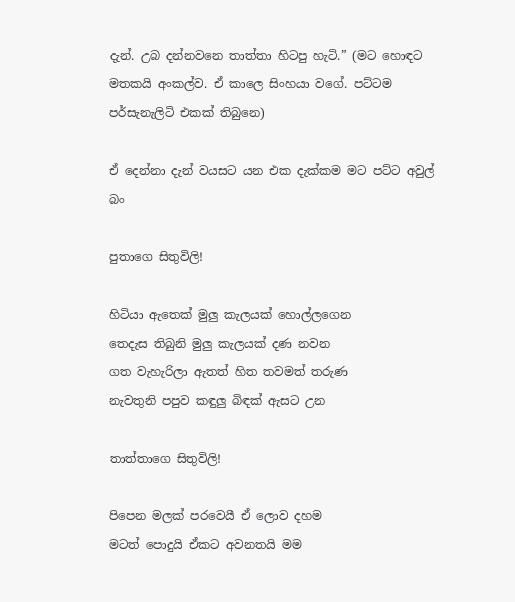දැන්. උබ දන්නවනෙ තාත්තා හිටපු හැටි.” (මට හොඳට මතකයි අංකල්ව. ඒ කාලෙ සිංහයා වගේ. පට්ටම පර්සැනැලිටි එකක් තිබුනෙ)

ඒ දෙන්නා දැන් වයසට යන එක දැක්කම මට පට්ට අවුල් බං

පුතාගෙ සිතුවිලි!

හිටියා ඇතෙක් මුලු කැලයක් හොල්ලගෙන
තෙදැස තිබුනි මුලු කැලයක් දණ නවන
ගත වැහැරිලා ඇතත් හිත තවමත් තරුණ
නැවතුනි පපුව කඳුලු බිඳක් ඇසට උන

තාත්තාගෙ සිතුවිලි!

පිපෙන මලක් පරවෙයී ඒ ලොව දහම
මටත් පොදුයි ඒකට අවනතයි මම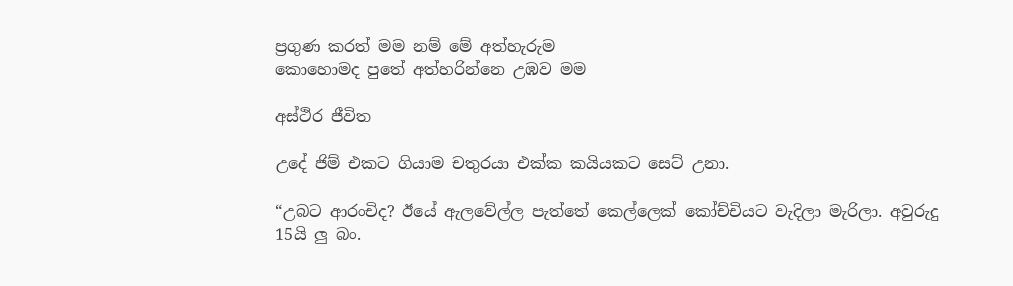ප්‍රගුණ කරත් මම නම් මේ අත්හැරුම
කොහොමද පුතේ අත්හරින්නෙ උඹව මම

අස්ථිර ජීවිත

උදේ ජිම් එකට ගියාම චතුරයා එක්ක කයියකට සෙට් උනා.

“උබට ආරංචිද? ඊයේ ඇලවේල්ල පැත්තේ කෙල්ලෙක් කෝච්චියට වැදිලා මැරිලා. අවුරුදු 15යි ලු බං.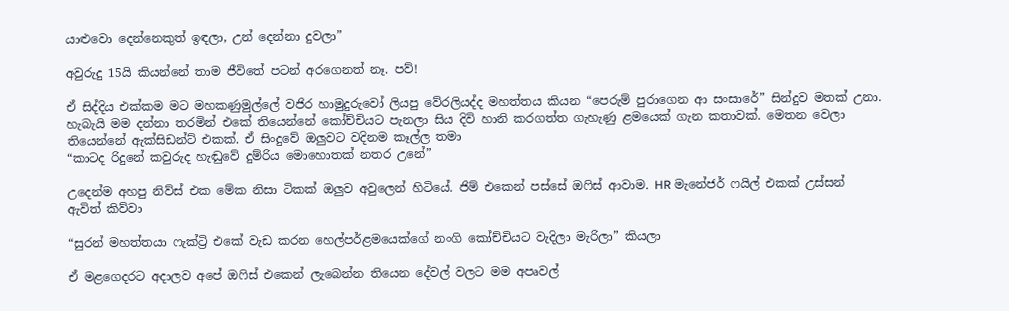යාළුවො දෙන්නෙකුත් ඉඳලා, උන් දෙන්නා දුවලා”

අවුරුදු 15යි කියන්නේ තාම ජීවිතේ පටන් අරගෙනත් නෑ. පව්!

ඒ සිද්දිය එක්කම මට මහකණුමුල්ලේ වජිර හාමුදුරුවෝ ලියපු වේරලියද්ද මහත්තය කියන “පෙරුම් පුරාගෙන ආ සංසාරේ” සින්දුව මතක් උනා. හැබැයි මම දන්නා තරමින් එකේ තියෙන්නේ කෝච්චියට පැනලා සිය දිවි හානි කරගත්ත ගැහැණු ළමයෙක් ගැන කතාවක්. මෙතන වෙලා තියෙන්නේ ඇක්සිඩන්ට් එකක්. ඒ සිංදුවේ ඔලුවට වදිනම කෑල්ල තමා
“කාටද රිදුනේ කවුරුද හැඬුවේ දුම්රිය මොහොතක් නතර උනේ”

උදෙන්ම අහපු නිව්ස් එක මේක නිසා ටිකක් ඔලුව අවුලෙන් හිටියේ. ජිම් එකෙන් පස්සේ ඔෆිස් ආවාම. HR මැනේජර් ෆයිල් එකක් උස්සන් ඇවිත් කිව්වා

“සුරන් මහත්තයා ෆැක්ට්‍රි එකේ වැඩ කරන හෙල්පර්ළමයෙක්ගේ නංගි කෝච්චියට වැදිලා මැරිලා” කියලා

ඒ මළගෙදරට අදාලව අපේ ඔෆිස් එකෙන් ලැබෙන්න තියෙන දේවල් වලට මම අපෘවල්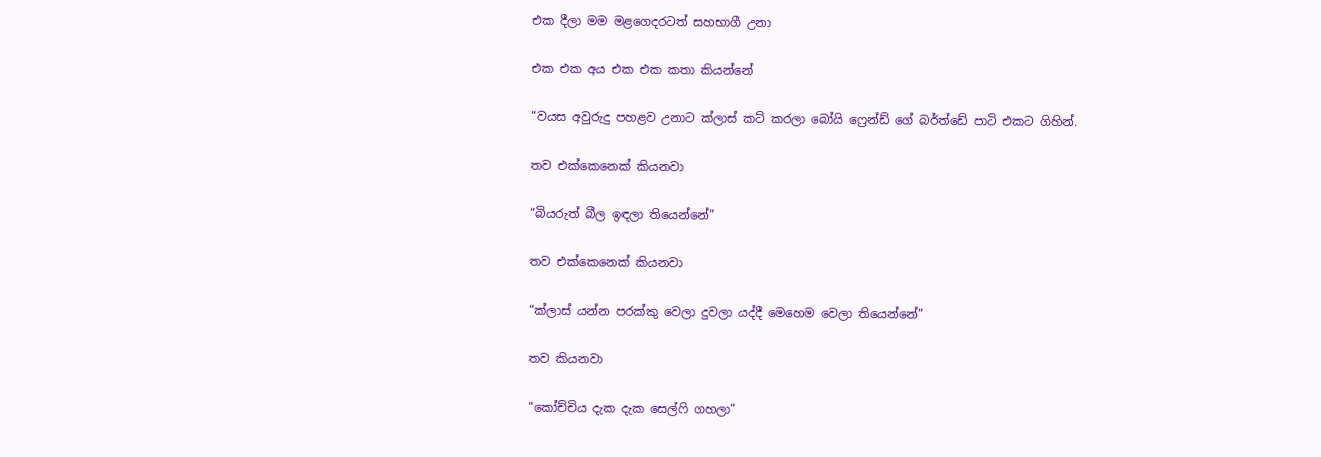එක දීලා මම මළගෙදරටත් සහභාගී උනා

එක එක අය එක එක කතා කියන්නේ

“වයස අවුරුදු පහළව උනාට ක්ලාස් කට් කරලා බෝයි ෆ්‍රෙන්ඩ් ගේ බර්ත්ඩේ පාටි එකට ගිහින්.

තව එක්කෙනෙක් කියනවා

“බියරුත් බීල ඉඳලා තියෙන්නේ”

තව එක්කෙනෙක් කියනවා

“ක්ලාස් යන්න පරක්කු වෙලා දුවලා යද්දී මෙහෙම වෙලා තියෙන්නේ”

තව කියනවා

“කෝච්චිය දැක දැක සෙල්ෆි ගහලා”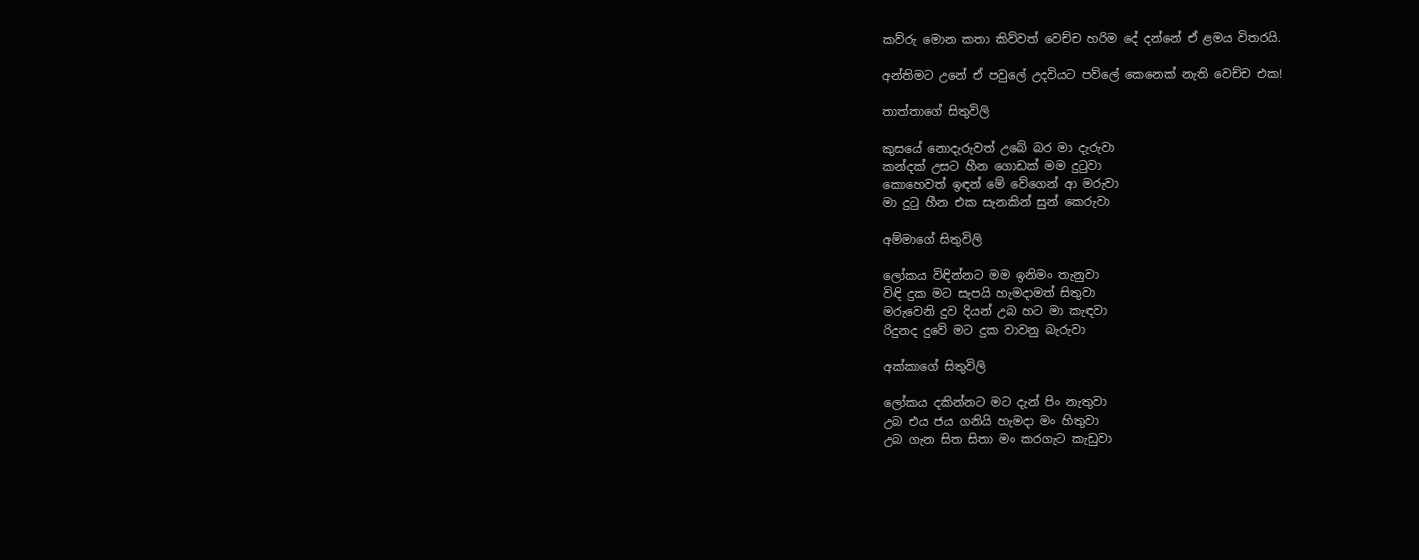කව්රු මොන කතා කිව්වත් වෙච්ච හරිම දේ දන්නේ ඒ ළමය විතරයි.

අන්තිමට උනේ ඒ පවුලේ උදවියට පව්ලේ කෙනෙක් නැති වෙච්ච එක!

තාත්තාගේ සිතුවිලි

කුසයේ නොදැරුවත් උබේ බර මා දැරුවා
කන්දක් උසට හීන ගොඩක් මම දුටුවා
කොහෙවත් ඉඳන් මේ වේගෙන් ආ මරුවා
මා දුටු හීන එක සැනකින් සුන් කෙරුවා

අම්මාගේ සිතුවිලි

ලෝකය විඳින්නට මම ඉනිමං තැනුවා
විඳි දුක මට සැපයි හැමදාමත් සිතුවා
මරුවෙනි දුව දියන් උබ හට මා කැඳවා
රිදුනද දුවේ මට දුක වාවනු බැරුවා

අක්කාගේ සිතුවිලි

ලෝකය දකින්නට මට දැන් පිං නැතුවා
උබ එය ජය ගනියි හැමදා මං හිතුවා
උබ ගැන සිත සිතා මං කරගැට කැඩුවා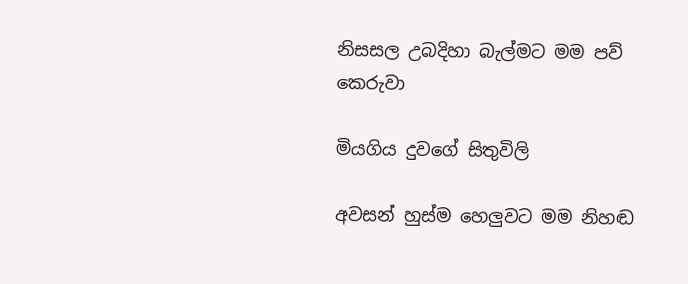නිසසල උබදිහා බැල්මට මම පව් කෙරුවා

මියගිය දුවගේ සිතුවිලි

අවසන් හුස්ම හෙලුවට මම නිහඬ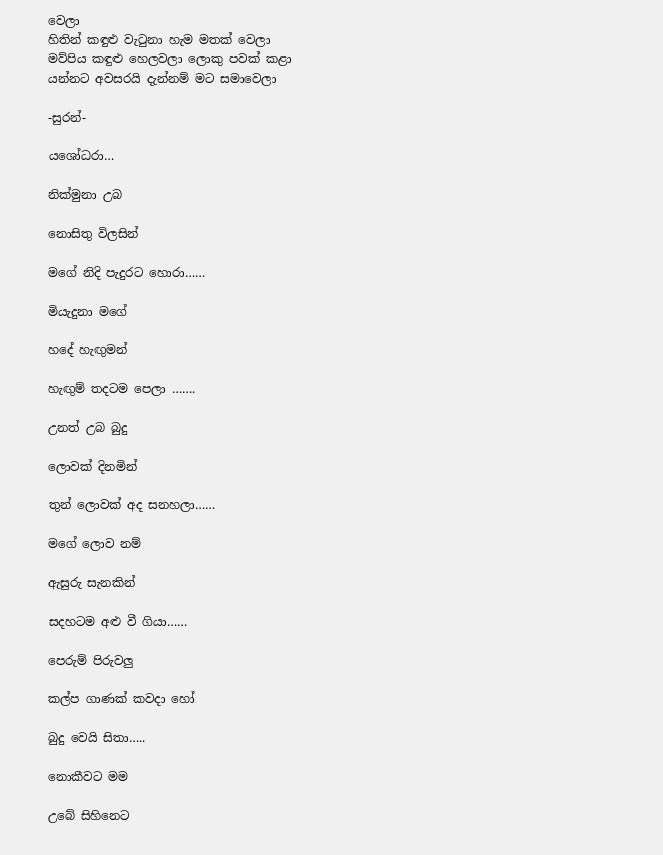වෙලා
හිතින් කඳුළු වැටුනා හැම මතක් වෙලා
මව්පිය කඳුළු හෙලවලා ලොකු පවක් කළා
යන්නට අවසරයි දැන්නම් මට සමාවෙලා

-සුරන්-

යශෝධරා…

නික්මුනා උබ

නොසිතු විලසින්

මගේ නිදි පැදුරට හොරා……

මියැදුනා මගේ

හදේ හැඟුමන්

හැඟුම් තදටම පෙලා …….

උනත් උබ බුදු

ලොවක් දිනමින්

තුන් ලොවක් අද සනහලා……

මගේ ලොව නම්

ඇසුරු සැනකින්

සදහටම අළු වී ගියා……

පෙරුම් පිරුවලු

කල්ප ගාණක් කවදා හෝ

බුදු වෙයි සිතා…..

නොකීවට මම

උබේ සිහිනෙට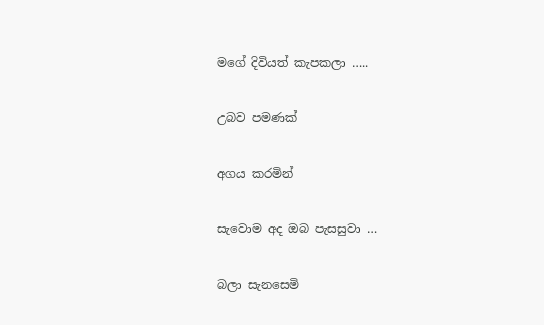මගේ දිවියත් කැපකලා …..

උබව පමණක්

අගය කරමින්

සැවොම අද ඔබ පැසසුවා …

බලා සැනසෙමි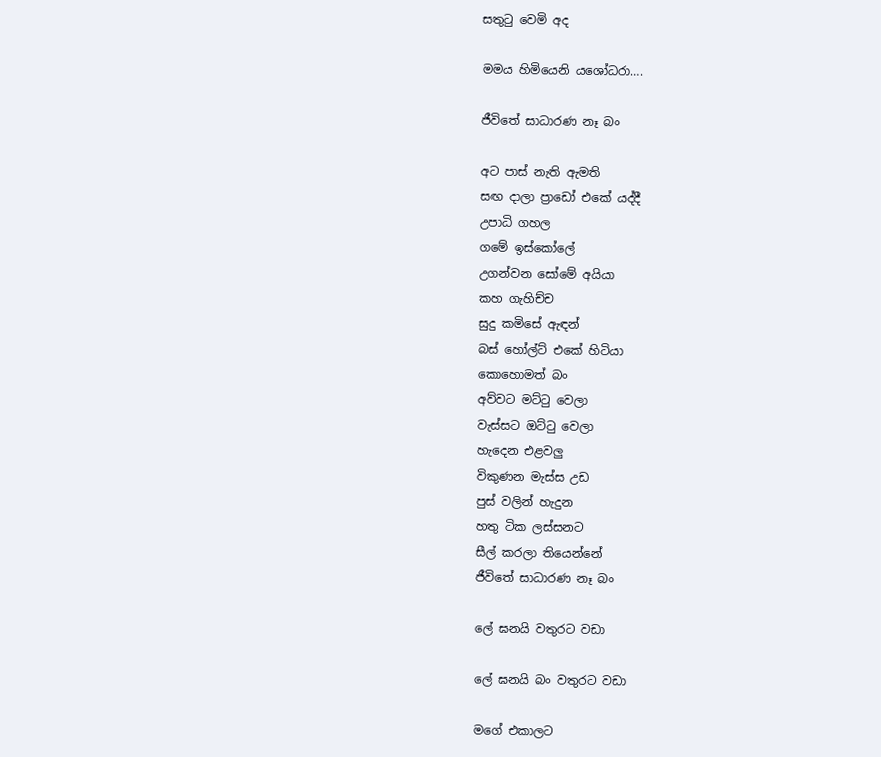සතුටු වෙමි අද

මමය හිමියෙනි යශෝධරා….

ජීවිතේ සාධාරණ නෑ බං

අට පාස් නැති ඇමති
සඟ දාලා ප්‍රාඩෝ එකේ යද්දී
උපාධි ගහල
ගමේ ඉස්කෝලේ
උගන්වන සෝමේ අයියා
කහ ගැහිච්ච
සුදු කමිසේ ඇඳන්
බස් හෝල්ට් එකේ හිටියා
කොහොමත් බං
අව්වට මට්ටු වෙලා
වැස්සට ඔට්ටු වෙලා
හැදෙන එළවලු
විකුණන මැස්ස උඩ
පුස් වලින් හැදුන
හතු ටික ලස්සනට
සීල් කරලා තියෙන්නේ
ජීවිතේ සාධාරණ නෑ බං

ලේ ඝනයි වතුරට වඩා

ලේ ඝනයි බං වතුරට වඩා

මගේ එකාලට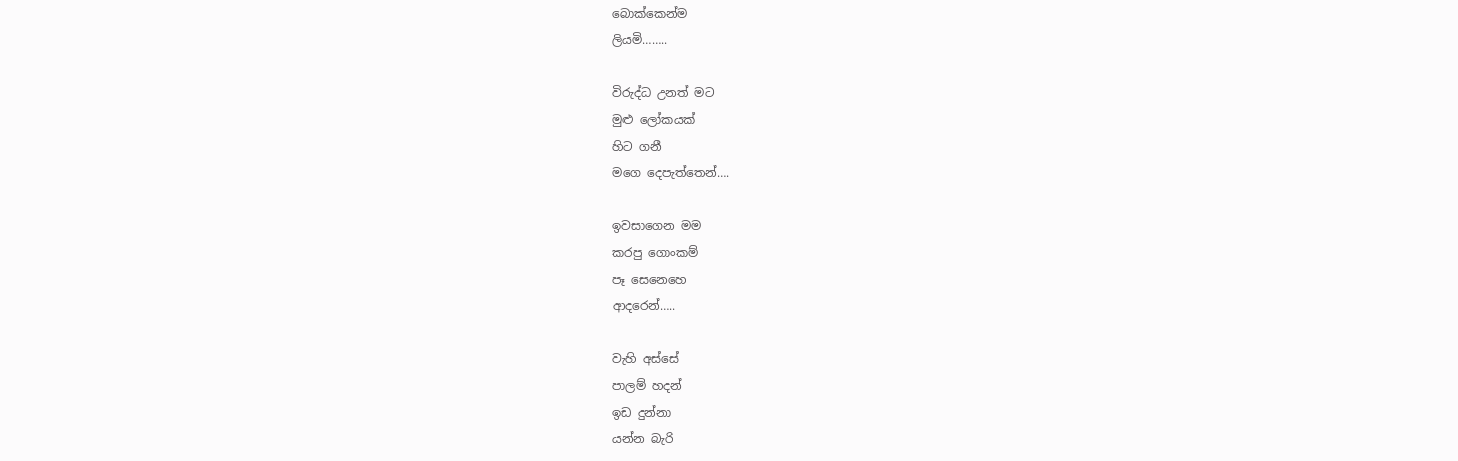බොක්කෙන්ම
ලියමි……..

විරුද්ධ උනත් මට
මුළු ලෝකයක්
හිට ගනී
මගෙ දෙපැත්තෙන්….

ඉවසාගෙන මම
කරපු ගොංකම්
පෑ සෙනෙහෙ
ආදරෙන්…..

වැහි අස්සේ
පාලම් හදන්
ඉඩ දුන්නා
යන්න බැරි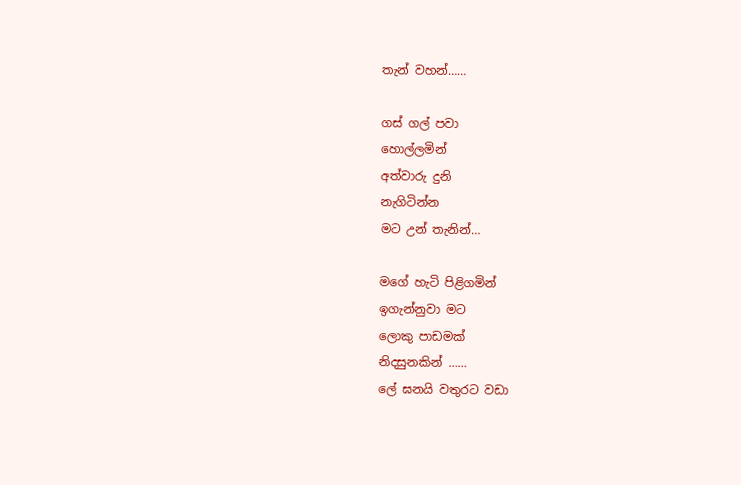තැන් වහන්……

ගස් ගල් පවා
හොල්ලමින්
අත්වාරු දුනි
නැගිටින්න
මට උන් තැනින්…

මගේ හැටි පිළිගමින්
ඉගැන්නුවා මට
ලොකු පාඩමක්
නිදසුනකින් ……
ලේ ඝනයි වතුරට වඩා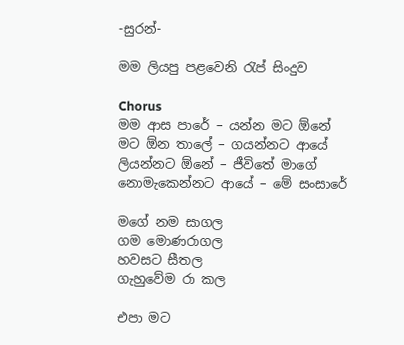-සුරන්-

මම ලියපු පළවෙනි රැප් සිංදුව

Chorus
මම ආස පාරේ – යන්න මට ඕනේ
මට ඕන තාලේ – ගයන්නට ආයේ
ලියන්නට ඕනේ – ජීවිතේ මාගේ
නොමැකෙන්නට ආයේ – මේ සංසාරේ

මගේ නම සාගල
ගම මොණරාගල
හවසට සීතල
ගැහුවේම රා කල

එපා මට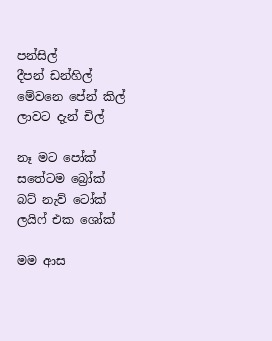පන්සිල්
දීපන් ඩන්හිල්
මේවනෙ පේන් කිල්
ලාවට දැන් චිල්

නෑ මට පෝක්
සතේටම බ්‍රෝක්
බට් නැව් ටෝක්
ලයිෆ් එක ශෝක්

මම ආස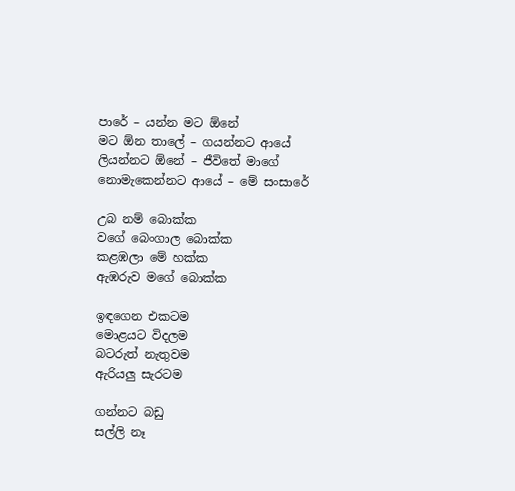පාරේ – යන්න මට ඕනේ
මට ඕන තාලේ – ගයන්නට ආයේ
ලියන්නට ඕනේ – ජීවිතේ මාගේ
නොමැකෙන්නට ආයේ – මේ සංසාරේ

උබ නම් බොක්ක
වගේ බෙංගාල බොක්ක
කළඹලා මේ හක්ක
ඇඹරුව මගේ බොක්ක

ඉඳගෙන එකටම
මොළයට විදලම
බටරුත් නැතුවම
ඇරියලු සැරටම

ගන්නට බඩු
සල්ලි නෑ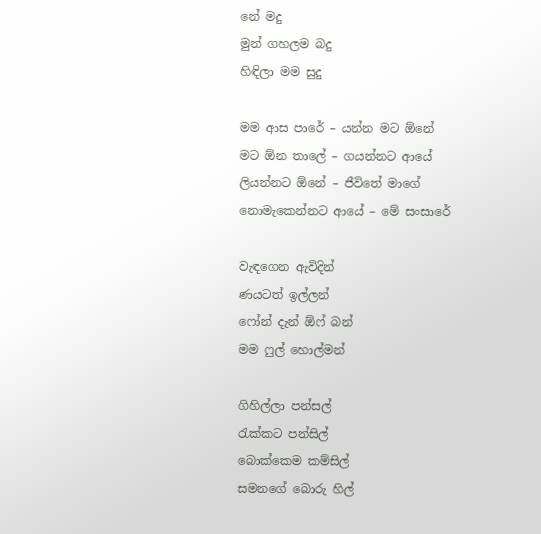නේ මදු
මුන් ගහලම බදු
හිඳිලා මම සුදු

මම ආස පාරේ – යන්න මට ඕනේ
මට ඕන තාලේ – ගයන්නට ආයේ
ලියන්නට ඕනේ – ජීවිතේ මාගේ
නොමැකෙන්නට ආයේ – මේ සංසාරේ

වැඳගෙන ඇවිදින්
ණයටත් ඉල්ලන්
ෆෝන් දැන් ඕෆ් බන්
මම ෆුල් හොල්මන්

ගිහිල්ලා පන්සල්
රැක්කට පන්සිල්
බොක්කෙම කම්සිල්
සමනගේ බොරු හිල්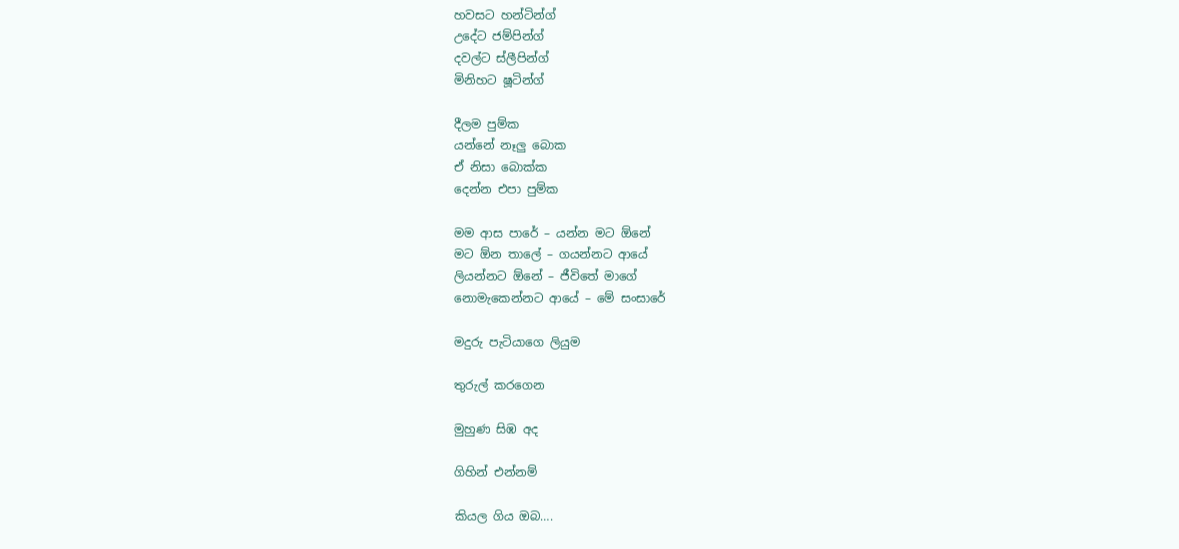හවසට හන්ටින්ග්
උදේට ජම්පින්ග්
දවල්ට ස්ලීපින්ග්
මිනිහට ෂූටින්ග්

දීලම පුම්ක
යන්නේ නෑලු බොක
ඒ නිසා බොක්ක
දෙන්න එපා පුම්ක

මම ආස පාරේ – යන්න මට ඕනේ
මට ඕන තාලේ – ගයන්නට ආයේ
ලියන්නට ඕනේ – ජීවිතේ මාගේ
නොමැකෙන්නට ආයේ – මේ සංසාරේ

මදුරු පැටියාගෙ ලියුම

තුරුල් කරගෙන

මුහුණ සිඹ අද

ගිහින් එන්නම්

කියල ගිය ඔබ….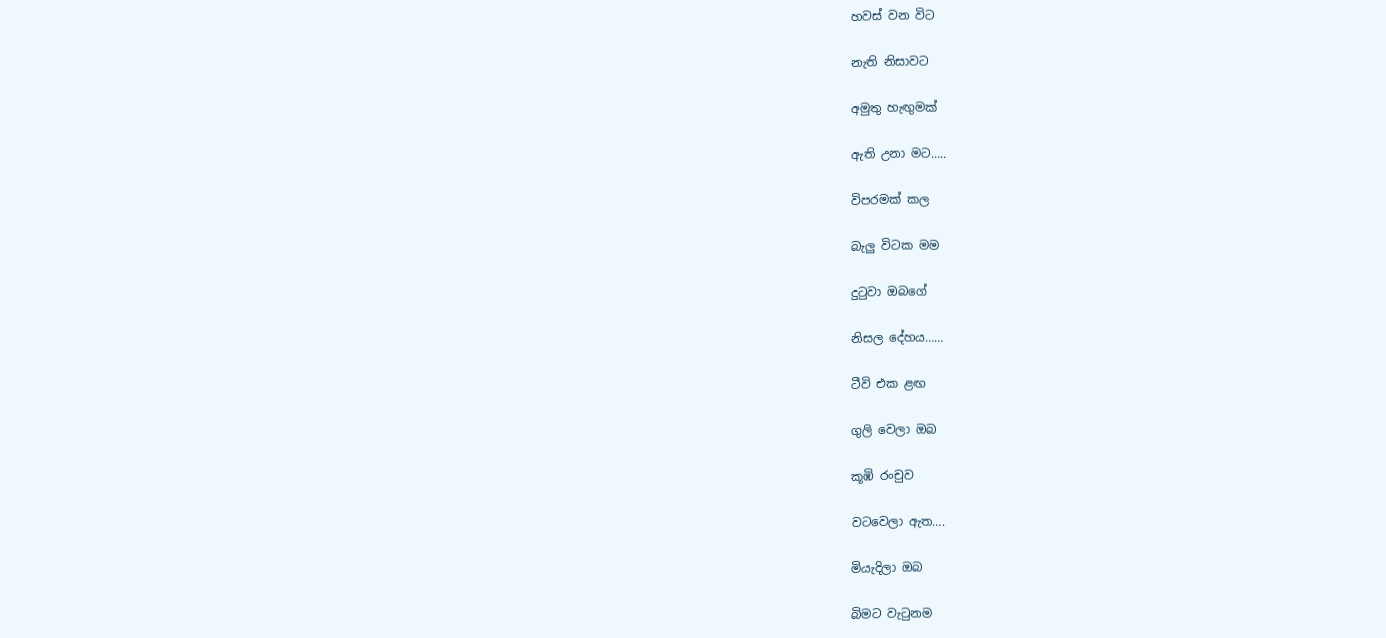හවස් වන විට

නැති නිසාවට

අමුතු හැඟුමක්

ඇති උනා මට…..

විපරමක් කල

බැලු විටක මම

දුටුවා ඔබගේ

නිසල දේහය……

ටීවි එක ළඟ

ගුලි වෙලා ඔබ

කූඹි රංචුව

වටවෙලා ඇත….

මියැදිලා ඔබ

බිමට වැටුනම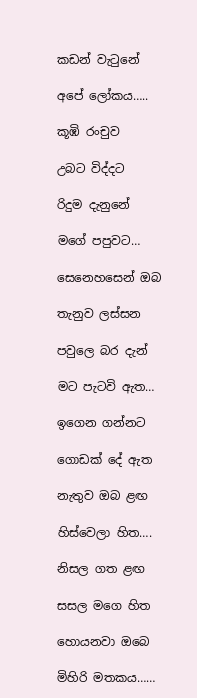කඩන් වැටුනේ

අපේ ලෝකය…..

කූඹි රංචුව

උබට විද්දට

රිදුම දැනුනේ

මගේ පපුවට…

සෙනෙහසෙන් ඔබ

තැනුව ලස්සන

පවුලෙ බර දැන්

මට පැටවි ඇත…

ඉගෙන ගන්නට

ගොඩක් දේ ඇත

නැතුව ඔබ ළඟ

හිස්වෙලා හිත….

නිසල ගත ළඟ

සසල මගෙ හිත

හොයනවා ඔබෙ

මිහිරි මතකය……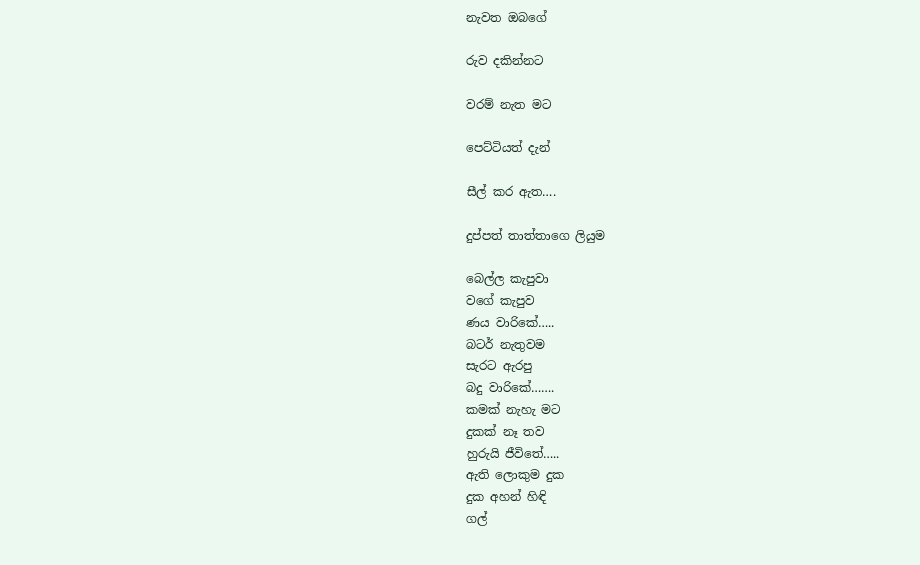නැවත ඔබගේ

රුව දකින්නට

වරම් නැත මට

පෙට්ටියත් දැන්

සීල් කර ඇත….

දුප්පත් තාත්තාගෙ ලියුම

බෙල්ල කැපුවා
වගේ කැපුව
ණය වාරිකේ…..
බටර් නැතුවම
සැරට ඇරපු
බදු වාරිකේ…….
කමක් නැහැ මට
දුකක් නෑ තව
හුරුයි ජීවිතේ…..
ඇති ලොකුම දුක
දුක අහන් හිඳි
ගල්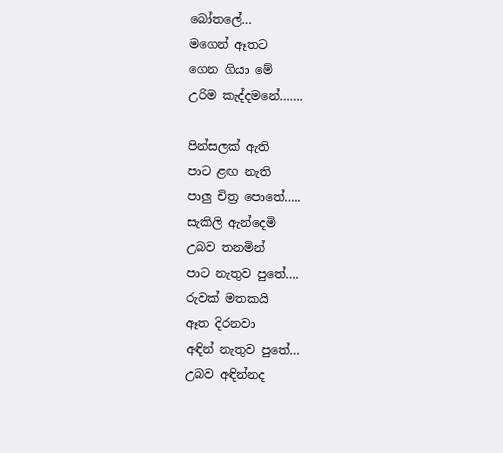බෝතලේ…
මගෙන් ඈතට
ගෙන ගියා මේ
උරිම කැද්දමනේ…….

පින්සලක් ඇති
පාට ළඟ නැති
පාලු චිත්‍ර පොතේ…..
සැකිලි ඇන්දෙමි
උබව තනමින්
පාට නැතුව පුතේ….
රුවක් මතකයි
ඈත දිරනවා
අඳින් නැතුව පුතේ…
උබව අඳින්නද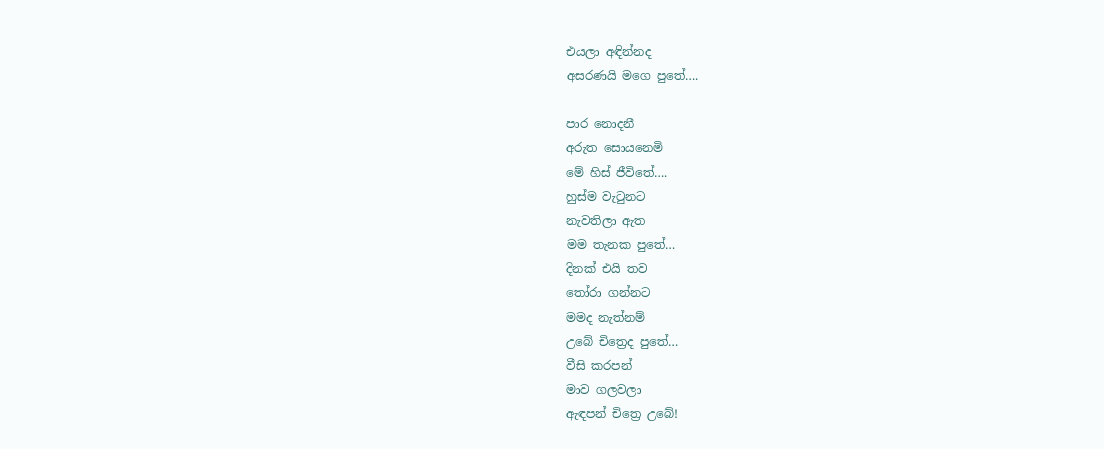එයලා අඳින්නද
අසරණයි මගෙ පුතේ….

පාර නොදනී
අරුත සොයනෙමි
මේ හිස් ජීවිතේ….
හුස්ම වැටුනට
නැවතිලා ඇත
මම තැනක පුතේ…
දිනක් එයි තව
තෝරා ගන්නට
මමද නැත්නම්
උබේ චිත්‍රෙද පුතේ…
වීසි කරපන්
මාව ගලවලා
ඇඳපන් චිත්‍රෙ උබේ!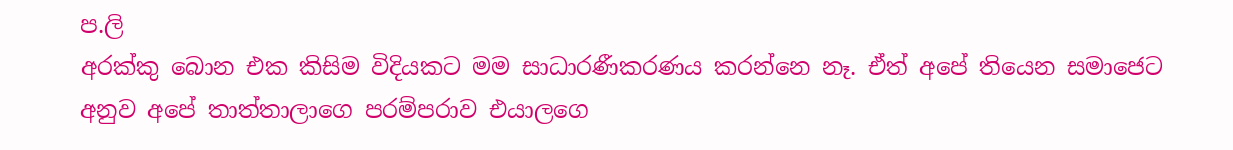ප.ලි
අරක්කු බොන එක කිසිම විදියකට මම සාධාරණීකරණය කරන්නෙ නෑ. ඒත් අපේ තියෙන සමාජෙට අනුව අපේ තාත්තාලාගෙ පරම්පරාව එයාලගෙ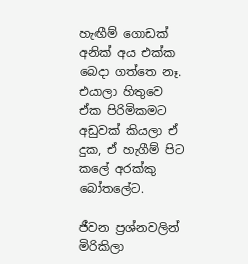හැඟීම් ගොඩක් අනික් අය එක්ක බෙදා ගත්තෙ නෑ. එයාලා හිතුවෙ ඒක පිරිමිකමට අඩුවක් කියලා ඒ දුක, ඒ හැගීම් පිට කලේ අරක්කු බෝතලේට.

ජීවන ප්‍රශ්නවලින් මිරිකිලා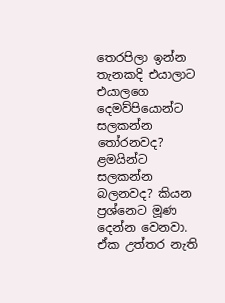තෙරපිලා ඉන්න තැනකදි එයාලාට එයාලගෙ දෙමව්පියොන්ට සලකන්න තෝරනවද? ළමයින්ට සලකන්න බලනවද? කියන ප්‍රශ්නෙට මූණ දෙන්න වෙනවා. ඒක උත්තර නැති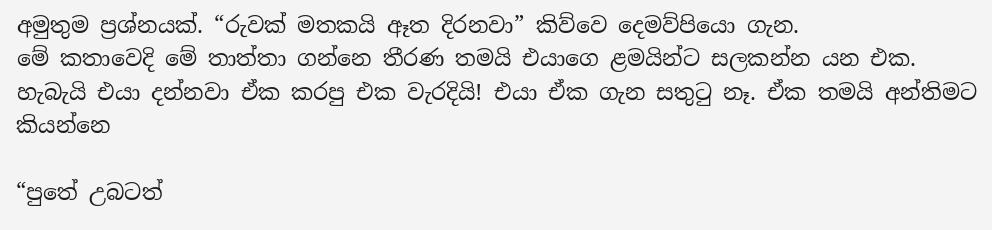අමුතුම ප්‍රශ්නයක්. “රුවක් මතකයි ඈත දිරනවා” කිව්වෙ දෙමව්පියො ගැන.
මේ කතාවෙදි මේ තාත්තා ගන්නෙ තීරණ තමයි එයාගෙ ළමයින්ට සලකන්න යන එක. හැබැයි එයා දන්නවා ඒක කරපු එක වැරදියි! එයා ඒක ගැන සතුටු නෑ. ඒක තමයි අන්තිමට කියන්නෙ

“පුතේ උබටත්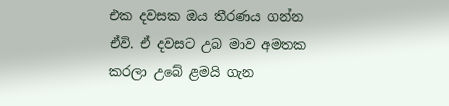එක දවසක ඔය තීරණය ගන්න ඒවි. ඒ දවසට උබ මාව අමතක කරලා උබේ ළමයි ගැන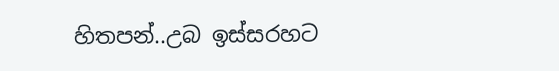හිතපන්..උබ ඉස්සරහට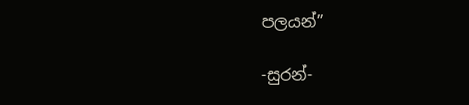පලයන්”

-සුරන්-